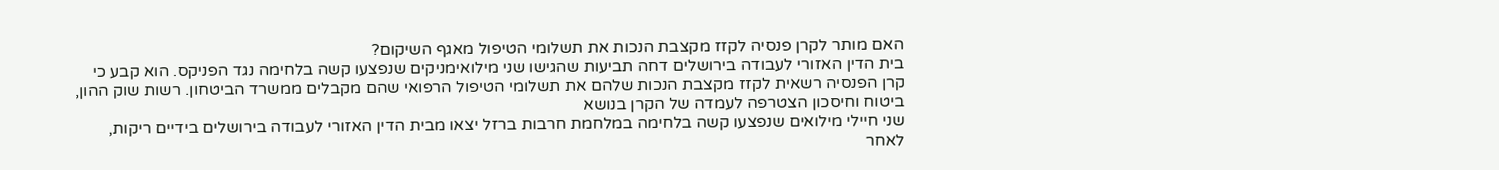האם מותר לקרן פנסיה לקזז מקצבת הנכות את תשלומי הטיפול מאגף השיקום?
בית הדין האזורי לעבודה בירושלים דחה תביעות שהגישו שני מילואימניקים שנפצעו קשה בלחימה נגד הפניקס. הוא קבע כי קרן הפנסיה רשאית לקזז מקצבת הנכות שלהם את תשלומי הטיפול הרפואי שהם מקבלים ממשרד הביטחון. רשות שוק ההון, ביטוח וחיסכון הצטרפה לעמדה של הקרן בנושא
שני חיילי מילואים שנפצעו קשה בלחימה במלחמת חרבות ברזל יצאו מבית הדין האזורי לעבודה בירושלים בידיים ריקות, לאחר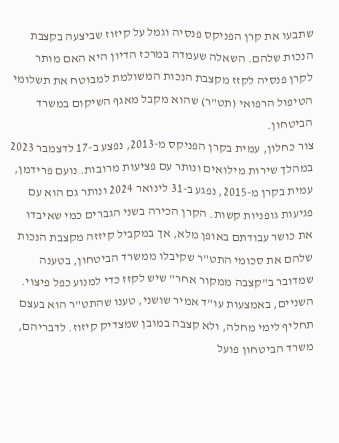שתבעו את קרן הפניקס פנסיה וגמל על קיזוז שביצעה בקצבת הנכות שלהם. השאלה שעמדה במרכז הדיון היא האם מותר לקרן פנסיה לקזז מקצבת הנכות המשולמת למבוטח את תשלומי הטיפול הרפואי (תט"ר) שהוא מקבל מאגף השיקום במשרד הביטחון.
צור כחלון, עמית בקרן הפניקס מ-2013, נפצע ב-17 לדצמבר 2023 במהלך שירות מילואים ונותר עם פציעות מרובות. נועם פרידמן, עמית בקרן מ-2015, נפגע ב-31 לינואר 2024 ונותר גם הוא עם פגיעות גופניות קשות. הקרן הכירה בשני הגברים כמי שאיבדו את כושר עבודתם באופן מלא, אך במקביל קיזזה מקצבת הנכות שלהם את סכומי התט"ר שקיבלו ממשרד הביטחון, בטענה שמדובר ב"קצבה ממקור אחר" שיש לקזז כדי למנוע כפל פיצוי.
השניים, באמצעות עו"ד אמיר שושני, טענו שהתט"ר הוא בעצם תחליף לימי מחלה, ולא קצבה במובן שמצדיק קיזוז. לדבריהם, משרד הביטחון פועל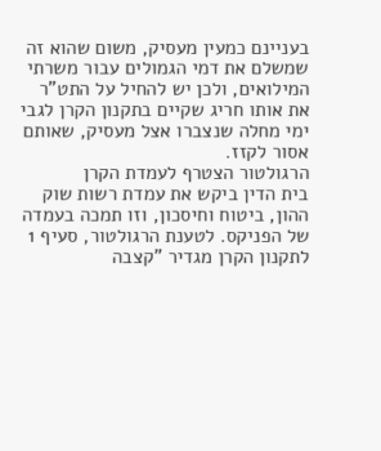בעניינם כמעין מעסיק, משום שהוא זה שמשלם את דמי הגמולים עבור משרתי המילואים, ולכן יש להחיל על התט"ר את אותו חריג שקיים בתקנון הקרן לגבי ימי מחלה שנצברו אצל מעסיק, שאותם אסור לקזז.
הרגולטור הצטרף לעמדת הקרן
בית הדין ביקש את עמדת רשות שוק ההון, ביטוח וחיסכון, וזו תמכה בעמדה של הפניקס. לטענת הרגולטור, סעיף 1 לתקנון הקרן מגדיר "קצבה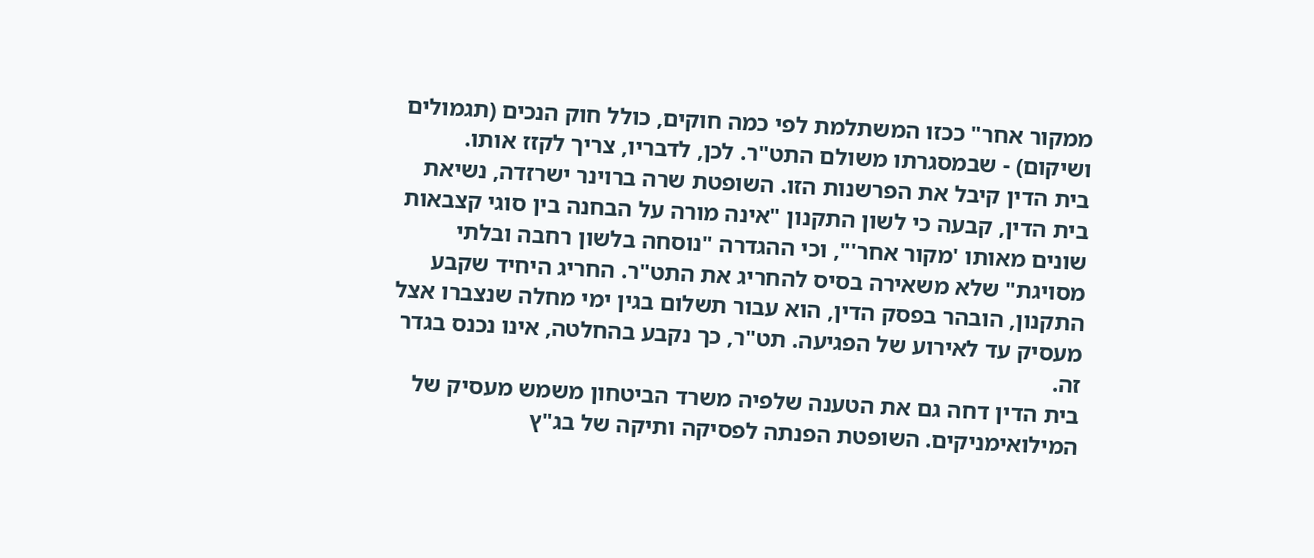ממקור אחר" ככזו המשתלמת לפי כמה חוקים, כולל חוק הנכים (תגמולים ושיקום) - שבמסגרתו משולם התט"ר. לכן, לדבריו, צריך לקזז אותו.
בית הדין קיבל את הפרשנות הזו. השופטת שרה ברוינר ישרזדה, נשיאת בית הדין, קבעה כי לשון התקנון "אינה מורה על הבחנה בין סוגי קצבאות שונים מאותו 'מקור אחר'", וכי ההגדרה "נוסחה בלשון רחבה ובלתי מסויגת" שלא משאירה בסיס להחריג את התט"ר. החריג היחיד שקבע התקנון, הובהר בפסק הדין, הוא עבור תשלום בגין ימי מחלה שנצברו אצל מעסיק עד לאירוע של הפגיעה. תט"ר, כך נקבע בהחלטה, אינו נכנס בגדר זה.
בית הדין דחה גם את הטענה שלפיה משרד הביטחון משמש מעסיק של המילואימניקים. השופטת הפנתה לפסיקה ותיקה של בג"ץ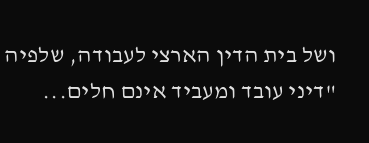ושל בית הדין הארצי לעבודה, שלפיה "דיני עובד ומעביד אינם חלים...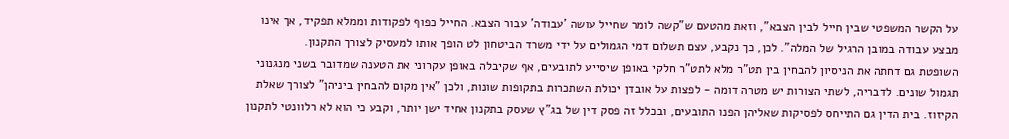על הקשר המשפטי שבין חייל לבין הצבא", וזאת מהטעם ש"קשה לומר שחייל עושה 'עבודה' עבור הצבא. החייל כפוף לפקודות וממלא תפקיד, אך אינו מבצע עבודה במובן הרגיל של המלה". לכן, כך נקבע, עצם תשלום דמי הגמולים על ידי משרד הביטחון לט הופך אותו למעסיק לצורך התקנון.
השופטת גם דחתה את הניסיון להבחין בין תט"ר מלא לתט"ר חלקי באופן שיסייע לתובעים, אף שקיבלה באופן עקרוני את הטענה שמדובר בשני מנגנוני תגמול שונים. לדבריה, לשתי הצורות יש מטרה דומה - לפצות על אובדן יכולת השתכרות בתקופות שונות, ולכן "אין מקום להבחין ביניהן" לצורך שאלת הקיזוז. בית הדין גם התייחס לפסיקות שאליהן הפנו התובעים, ובכלל זה פסק דין של בג"ץ שעסק בתקנון אחיד ישן יותר, וקבע כי הוא לא רלוונטי לתקנון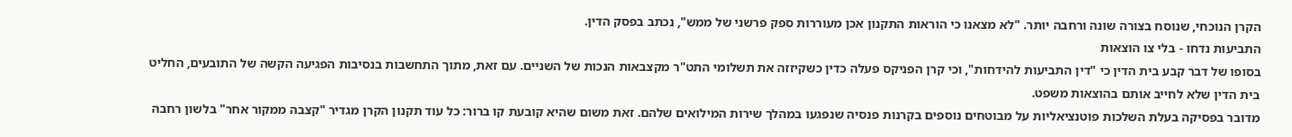הקרן הנוכחי, שנוסח בצורה שונה ורחבה יותר. "לא מצאנו כי הוראות התקנון אכן מעוררות ספק פרשני של ממש", נכתב בפסק הדין.
התביעות נדחו - בלי צו הוצאות
בסופו של דבר קבע בית הדין כי "דין התביעות להידחות", וכי קרן הפניקס פעלה כדין כשקיזזה את תשלומי התט"ר מקצבאות הנכות של השניים. עם זאת, מתוך התחשבות בנסיבות הפגיעה הקשה של התובעים, החליט בית הדין שלא לחייב אותם בהוצאות משפט.
מדובר בפסיקה בעלת השלכות פוטנציאליות על מבוטחים נוספים בקרנות פנסיה שנפגעו במהלך שירות המילואים שלהם. זאת משום שהיא קובעת קו ברור: כל עוד תקנון הקרן מגדיר "קצבה ממקור אחר" בלשון רחבה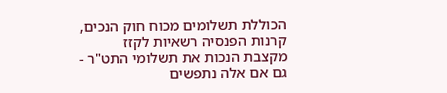הכוללת תשלומים מכוח חוק הנכים, קרנות הפנסיה רשאיות לקזז מקצבת הנכות את תשלומי התט"ר - גם אם אלה נתפשים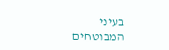בעיני המבוטחים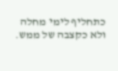כתחליף לימי מחלה ולא כקצבה של ממש.